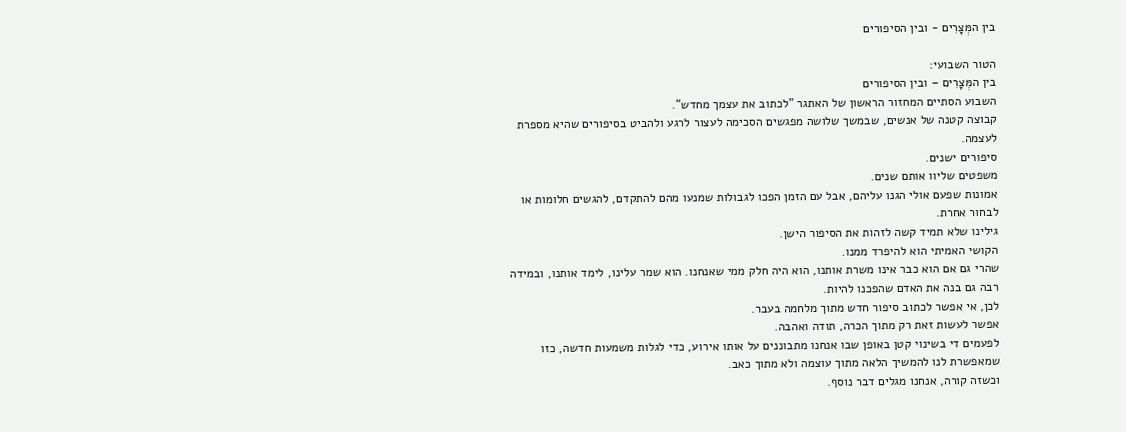בין המְּצָרִים - ובין הסיפורים

הטור השבועי:
בין המְּצָרִים – ובין הסיפורים
השבוע הסתיים המחזור הראשון של האתגר "לכתוב את עצמך מחדש".
קבוצה קטנה של אנשים, שבמשך שלושה מפגשים הסכימה לעצור לרגע ולהביט בסיפורים שהיא מספרת לעצמה.
סיפורים ישנים.
משפטים שליוו אותם שנים.
אמונות שפעם אולי הגנו עליהם, אבל עם הזמן הפכו לגבולות שמנעו מהם להתקדם, להגשים חלומות או לבחור אחרת.
גילינו שלא תמיד קשה לזהות את הסיפור הישן.
הקושי האמיתי הוא להיפרד ממנו.
שהרי גם אם הוא כבר אינו משרת אותנו, הוא היה חלק ממי שאנחנו. הוא שמר עלינו, לימד אותנו, ובמידה רבה גם בנה את האדם שהפכנו להיות.
לכן, אי אפשר לכתוב סיפור חדש מתוך מלחמה בעבר.
אפשר לעשות זאת רק מתוך הכרה, תודה ואהבה.
לפעמים די בשינוי קטן באופן שבו אנחנו מתבוננים על אותו אירוע, כדי לגלות משמעות חדשה, כזו שמאפשרת לנו להמשיך הלאה מתוך עוצמה ולא מתוך כאב.
וכשזה קורה, אנחנו מגלים דבר נוסף.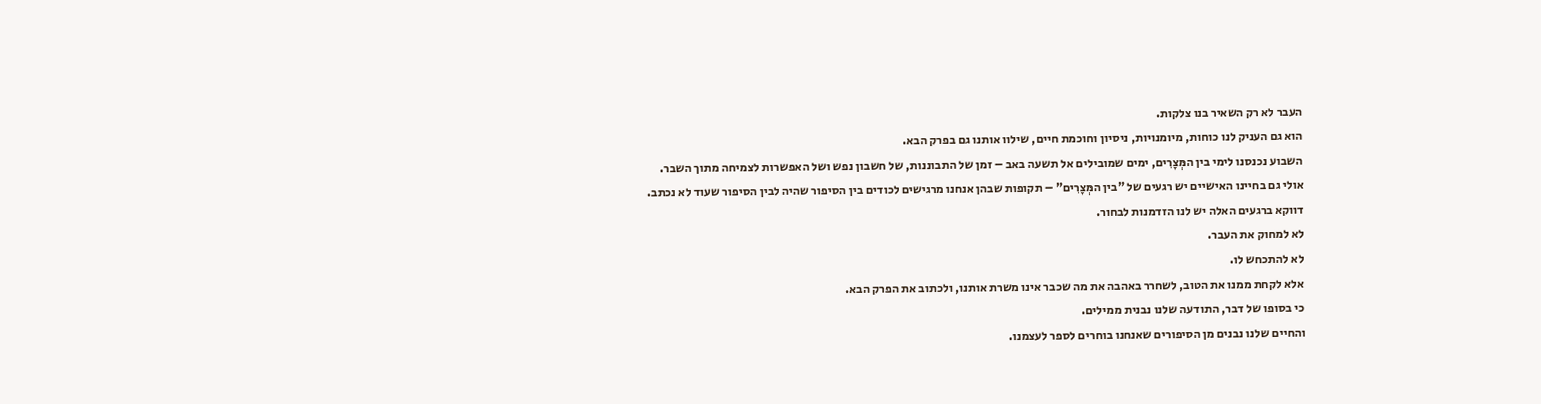העבר לא רק השאיר בנו צלקות.
הוא גם העניק לנו כוחות, מיומנויות, ניסיון וחוכמת חיים, שילוו אותנו גם בפרק הבא.
השבוע נכנסנו לימי בין המְּצָרִים, ימים שמובילים אל תשעה באב – זמן של התבוננות, של חשבון נפש ושל האפשרות לצמיחה מתוך השבר.
אולי גם בחיינו האישיים יש רגעים של "בין המְּצָרִים" – תקופות שבהן אנחנו מרגישים לכודים בין הסיפור שהיה לבין הסיפור שעוד לא נכתב.
דווקא ברגעים האלה יש לנו הזדמנות לבחור.
לא למחוק את העבר.
לא להתכחש לו.
אלא לקחת ממנו את הטוב, לשחרר באהבה את מה שכבר אינו משרת אותנו, ולכתוב את הפרק הבא.
כי בסופו של דבר, התודעה שלנו נבנית ממילים.
והחיים שלנו נבנים מן הסיפורים שאנחנו בוחרים לספר לעצמנו.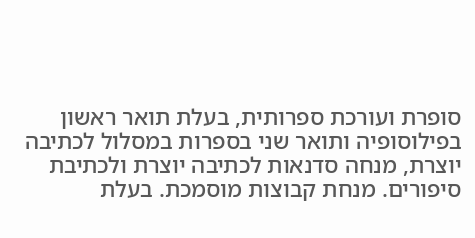סופרת ועורכת ספרותית, בעלת תואר ראשון בפילוסופיה ותואר שני בספרות במסלול לכתיבה יוצרת, מנחה סדנאות לכתיבה יוצרת ולכתיבת סיפורים. מנחת קבוצות מוסמכת. בעלת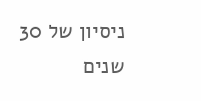ניסיון של 30 שנים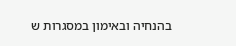בהנחיה ובאימון במסגרות ש